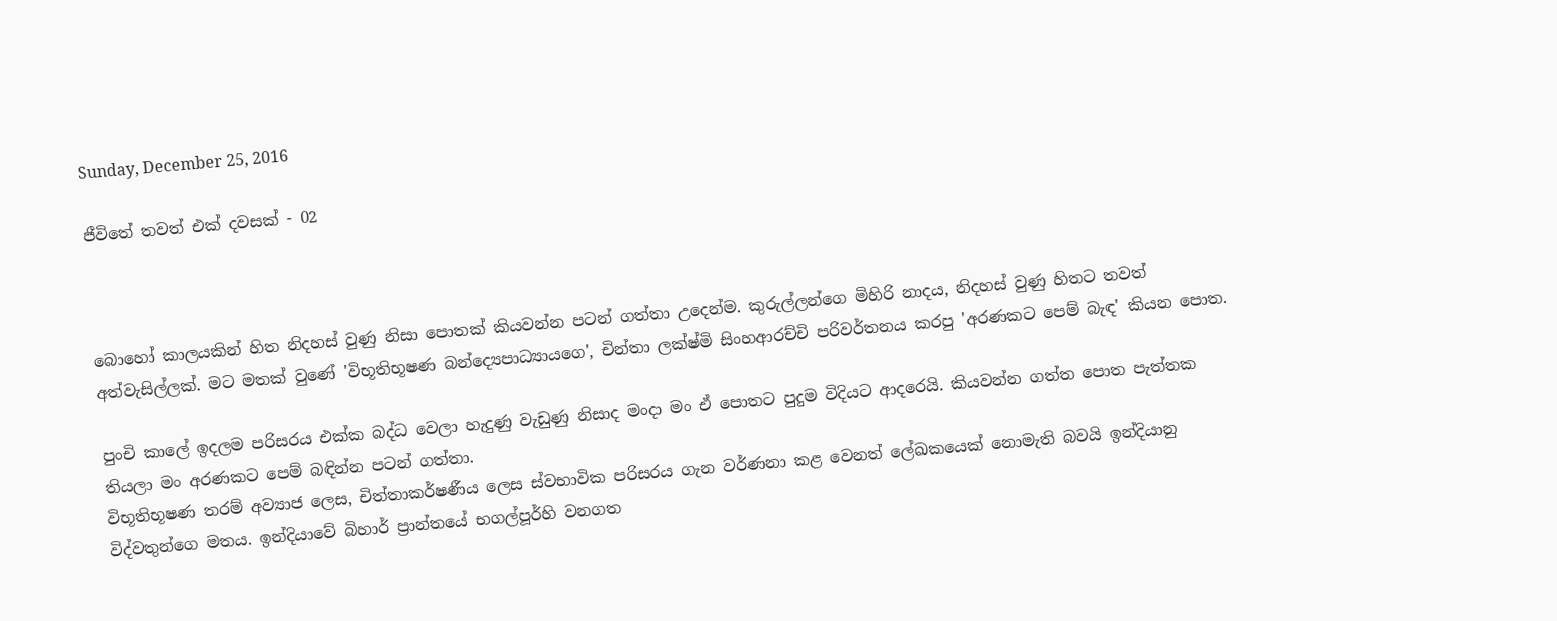Sunday, December 25, 2016

ජීවිතේ තවත් එක් දවසක් - 02



බොහෝ කාලයකින් හිත නිදහස් වුණු නිසා පොතක් කියවන්න පටන් ගත්තා උදෙන්ම. කුරුල්ලන්ගෙ මිහිරි නාදය, නිදහස් වුණු හිතට තවත් අත්වැසිල්ලක්. මට මතක් වුණේ 'විභූතිභූෂණ බන්ද්‍යෙපාධ්‍යායගෙ', චින්තා ලක්ෂ්මි සිංහආරච්චි පරිවර්තනය කරපු 'අරණකට පෙම් බැඳ' කියන පොත.

පුංචි කාලේ ඉදලම පරිසරය එක්ක බද්ධ වෙලා හැදුණු වැඩුණු නිසාද මංදා මං ඒ පොතට පුදුම විදියට ආදරෙයි. කියවන්න ගත්ත පොත පැත්තක තියලා මං අරණකට පෙම් බඳින්න පටන් ගත්තා.
විභූතිභූෂණ තරම් අව්‍යාජ ලෙස, චිත්තාකර්ෂණීය ලෙස ස්වභාවික පරිසරය ගැන වර්ණනා කළ වෙනත් ලේඛකයෙක් නොමැති බවයි ඉන්දියානු විද්වතුන්ගෙ මතය. ඉන්දියාවේ බිහාර් ප්‍රාන්තයේ භගල්පූර්හි වනගත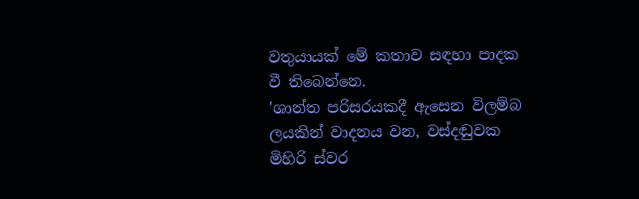වතුයායක් මේ කතාව සඳහා පාදක වී තිබෙන්නෙ.
'ශාන්ත පරිසරයකදී ඇසෙන විලම්බ ලයකින් වාදනය වන, වස්දඬුවක මිහිරි ස්වර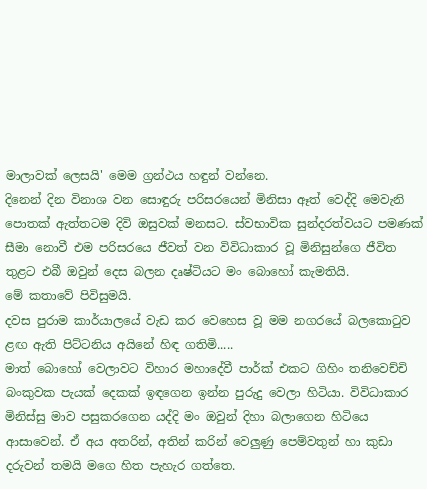මාලාවක් ලෙසයි' මෙම ග්‍රන්ථය හඳුන් වන්නෙ.
දිනෙන් දින විනාශ වන සොඳුරු පරිසරයෙන් මිනිසා ඈත් වෙද්දි මෙවැනි පොතක් ඇත්තටම දිවි ඔසුවක් මනසට. ස්වභාවික සුන්දරත්වයට පමණක් සීමා නොවී එම පරිසරයෙ ජීවත් වන විවිධාකාර වූ මිනිසුන්ගෙ ජීවිත තුළට එබී ඔවුන් දෙස බලන දෘෂ්ටියට මං බොහෝ කැමතියි.
මේ කතාවේ පිවිසුමයි.
දවස පුරාම කාර්යාලයේ වැඩ කර වෙහෙස වූ මම නගරයේ බලකොටුව ළඟ ඇති පිට්ටනිය අයිනේ හිඳ ගතිමි.....
මාත් බොහෝ වෙලාවට විහාර මහාදේවී පාර්ක් එකට ගිහිං තනිවෙච්චි බංකුවක පැයක් දෙකක් ඉඳගෙන ඉන්න පුරුදු වෙලා හිටියා. විවිධාකාර මිනිස්සු මාව පසුකරගෙන යද්දි මං ඔවුන් දිහා බලාගෙන හිටියෙ ආසාවෙන්. ඒ අය අතරින්, අතින් කරින් වෙලුණු පෙම්වතුන් හා කුඩා දරුවන් තමයි මගෙ හිත පැහැර ගත්තෙ.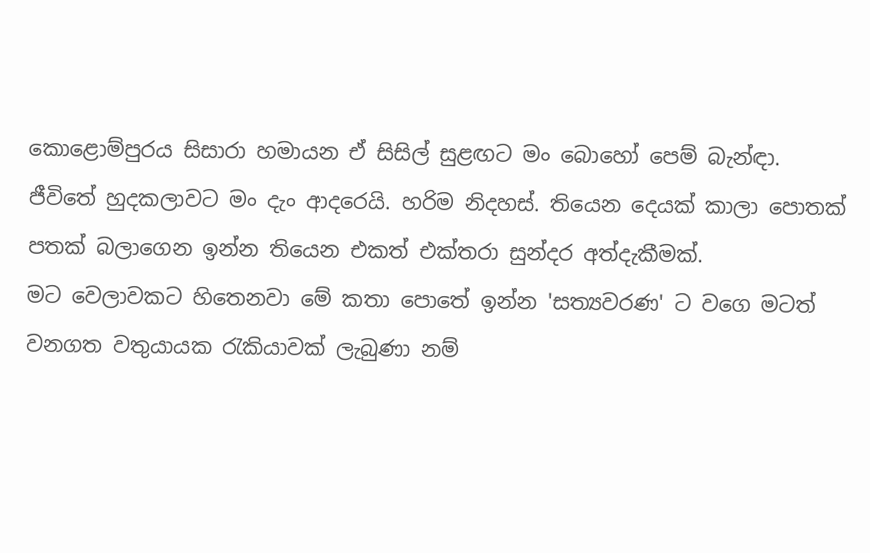කොළොම්පුරය සිසාරා හමායන ඒ සිසිල් සුළඟට මං බොහෝ පෙම් බැන්ඳා.
ජීවිතේ හුදකලාවට මං දැං ආදරෙයි. හරිම නිදහස්. තියෙන දෙයක් කාලා පොතක් පතක් බලාගෙන ඉන්න තියෙන එකත් එක්තරා සුන්දර අත්දැකීමක්.
මට වෙලාවකට හිතෙනවා මේ කතා පොතේ ඉන්න 'සත්‍යවරණ' ට වගෙ මටත් වනගත වතුයායක රැකියාවක් ලැබුණා නම්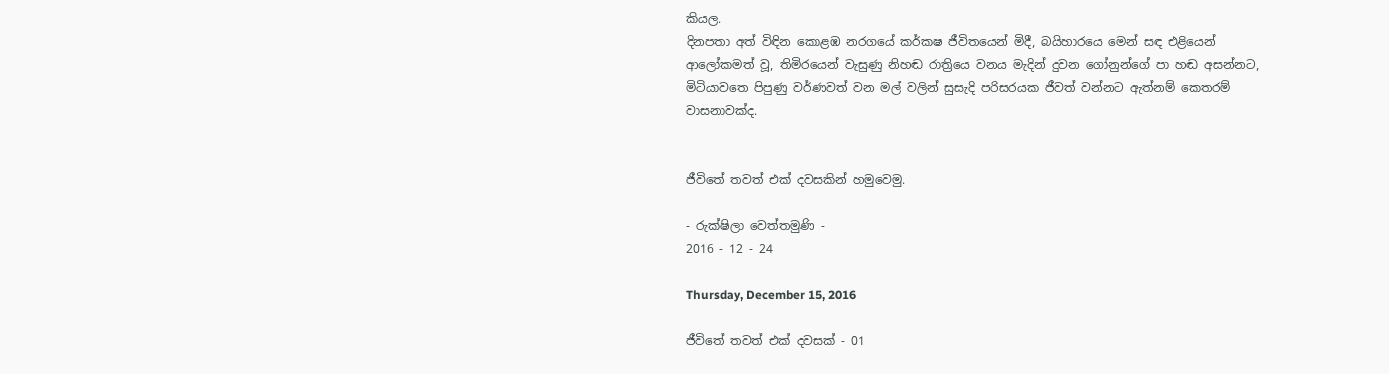කියල.
දිනපතා අත් විඳින කොළඹ නරගයේ කර්කෂ ජීවිතයෙන් මිදී, බයිහාරයෙ මෙන් සඳ එළියෙන් ආලෝකමත් වූ, තිමිරයෙන් වැසුණු නිහඬ රාත්‍රියෙ වනය මැදින් දුවන ගෝනුන්ගේ පා හඬ අසන්නට, මිටියාවතෙ පිපුණු වර්ණවත් වන මල් වලින් සුසැදි පරිසරයක ජීවත් වන්නට ඇත්නම් කෙතරම් වාසනාවක්ද.


ජීවිතේ තවත් එක් දවසකින් හමුවෙමු.

- රුක්ෂිලා වෙත්තමුණි -
2016 - 12 - 24

Thursday, December 15, 2016

ජීවිතේ තවත් එක් දවසක් - 01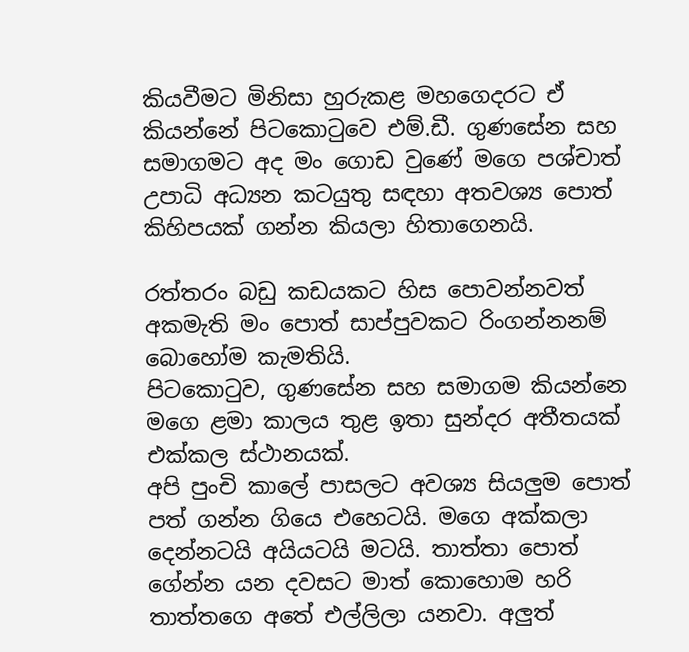කියවීමට මිනිසා හුරුකළ මහගෙදරට ඒ කියන්නේ පිටකොටුවෙ එම්.ඩී. ගුණසේන සහ සමාගමට අද මං ගොඩ වුණේ මගෙ පශ්චාත් උපාධි අධ්‍යන කටයුතු සඳහා අතවශ්‍ය පොත් කිහිපයක් ගන්න කියලා හිතාගෙනයි.

රත්තරං බඩු කඩයකට හිස පොවන්නවත් අකමැති මං පොත් සාප්පුවකට රිංගන්නනම් බොහෝම කැමතියි.
පිටකොටුව, ගුණසේන සහ සමාගම කියන්නෙ මගෙ ළමා කාලය තුළ ඉතා සුන්දර අතීතයක් එක්කල ස්ථානයක්.
අපි පුංචි කාලේ පාසලට අවශ්‍ය සියලුම පොත් පත් ගන්න ගියෙ එහෙටයි. මගෙ අක්කලා දෙන්නටයි අයියටයි මටයි. තාත්තා පොත් ගේන්න යන දවසට මාත් කොහොම හරි තාත්තගෙ අතේ එල්ලිලා යනවා. අලුත්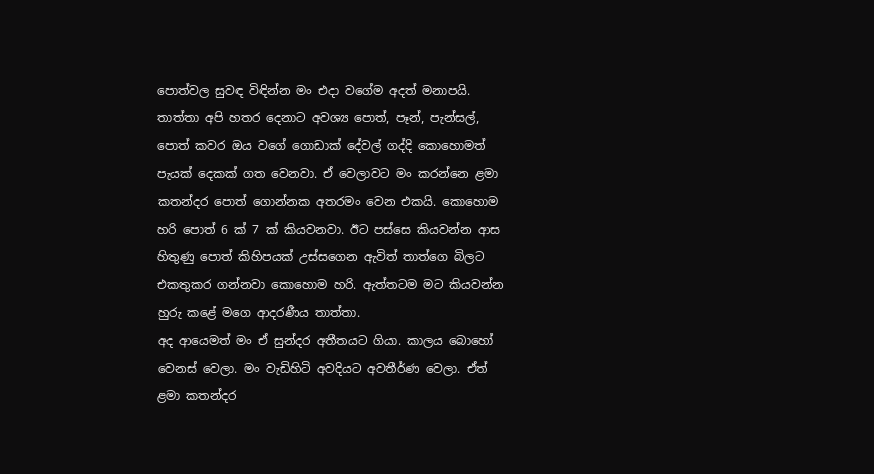පොත්වල සුවඳ විඳින්න මං එදා වගේම අදත් මනාපයි.
තාත්තා අපි හතර දෙනාට අවශ්‍ය පොත්, පෑන්, පැන්සල්, පොත් කවර ඔය වගේ ගොඩාක් දේවල් ගද්දි කොහොමත් පැයක් දෙකක් ගත වෙනවා. ඒ වෙලාවට මං කරන්නෙ ළමා කතන්දර පොත් ගොන්නක අතරමං වෙන එකයි. කොහොම හරි පොත් 6 ක් 7 ක් කියවනවා. ඊට පස්සෙ කියවන්න ආස හිතුණු පොත් කිහිපයක් උස්සගෙන ඇවිත් තාත්ගෙ බිලට එකතුකර ගන්නවා කොහොම හරි. ඇත්තටම මට කියවන්න හුරු කළේ මගෙ ආදරණීය තාත්තා.
අද ආයෙමත් මං ඒ සුන්දර අතීතයට ගියා. කාලය බොහෝ වෙනස් වෙලා. මං වැඩිහිටි අවදියට අවතීර්ණ වෙලා. ඒත් ළමා කතන්දර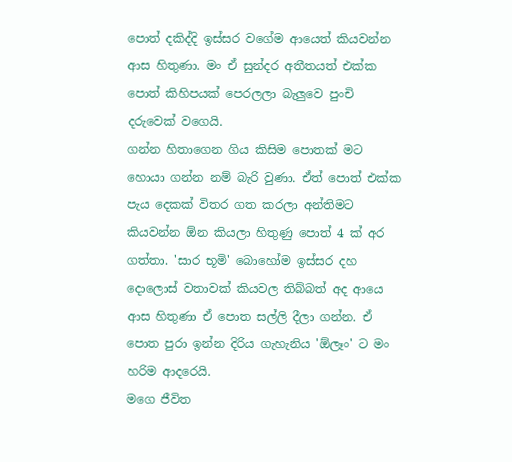පොත් දකිද්දි ඉස්සර වගේම ආයෙත් කියවන්න ආස හිතුණා. මං ඒ සුන්දර අතීතයත් එක්ක පොත් කිහිපයක් පෙරලලා බැලුවෙ පුංචි දරුවෙක් වගෙයි.
ගන්න හිතාගෙන ගිය කිසිම පොතක් මට හොයා ගන්න නම් බැරි වුණා. ඒත් පොත් එක්ක පැය දෙකක් විතර ගත කරලා අන්තිමට කියවන්න ඕන කියලා හිතුණු පොත් 4 ක් අර ගත්තා. 'සාර භූමි' බොහෝම ඉස්සර දහ දොලොස් වතාවක් කියවල තිබ්බත් අද ආයෙ ආස හිතුණා ඒ පොත සල්ලි දීලා ගන්න. ඒ පොත පුරා ඉන්න දිරිය ගැහැනිය 'ඕලෑං' ට මං හරිම ආදරෙයි.
මගෙ ජීවිත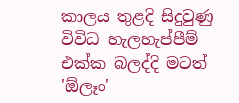කාලය තුළදි සිදුවුණු විවිධ හැලහැප්පීම් එක්ක බලද්දි මටත් 'ඕලෑං'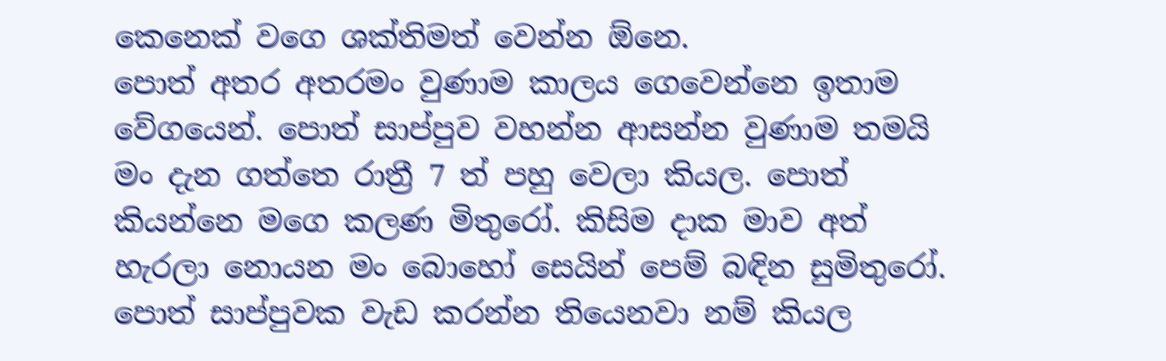කෙනෙක් වගෙ ශක්තිමත් වෙන්න ඕනෙ.
පොත් අතර අතරමං වුණාම කාලය ගෙවෙන්නෙ ඉතාම වේගයෙන්. පොත් සාප්පුව වහන්න ආසන්න වුණාම තමයි මං දැන ගත්තෙ රාත්‍රී 7 ත් පහු වෙලා කියල. පොත් කියන්නෙ මගෙ කලණ මිතුරෝ. කිසිම දාක මාව අත් හැරලා නොයන මං බොහෝ සෙයින් පෙම් බඳින සුමිතුරෝ.
පොත් සාප්පුවක වැඩ කරන්න තියෙනවා නම් කියල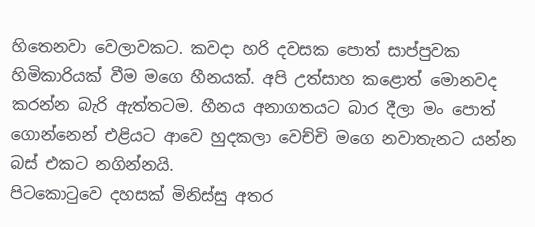හිතෙනවා වෙලාවකට. කවදා හරි දවසක පොත් සාප්පුවක හිමිකාරියක් වීම මගෙ හීනයක්. අපි උත්සාහ කළොත් මොනවද කරන්න බැරි ඇත්තටම. හීනය අනාගතයට බාර දීලා මං පොත් ගොන්නෙන් එළියට ආවෙ හුදකලා වෙච්චි මගෙ නවාතැනට යන්න බස් එකට නගින්නයි.
පිටකොටුවෙ දහසක් මිනිස්සු අතර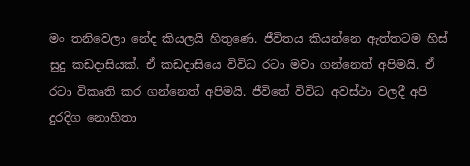මං තනිවෙලා නේද කියලයි හිතුණෙ. ජීවිතය කියන්නෙ ඇත්තටම හිස් සුදු කඩදාසියක්. ඒ කඩදාසියෙ විවිධ රටා මවා ගන්නෙත් අපිමයි. ඒ රටා විකෘති කර ගන්නෙත් අපිමයි. ජීවිතේ විවිධ අවස්ථා වලදී අපි දුරදිග නොහිතා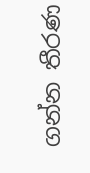ගන්න තීරණ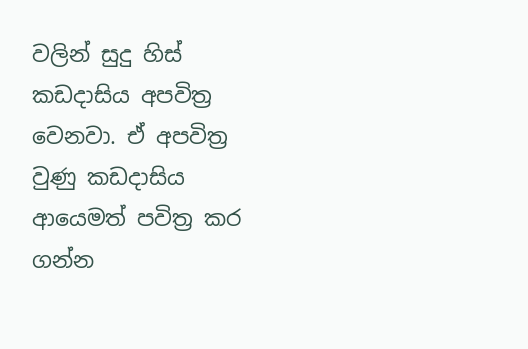වලින් සුදු හිස් කඩදාසිය අපවිත්‍ර වෙනවා. ඒ අපවිත්‍ර වුණු කඩදාසිය ආයෙමත් පවිත්‍ර කර ගන්න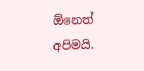ඕනෙත් අපිමයි.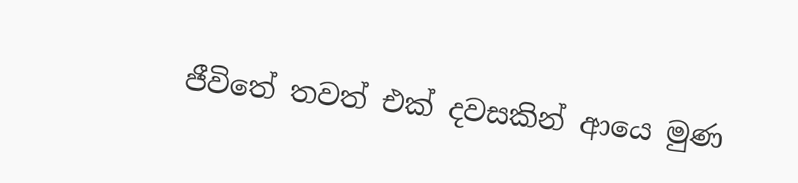ජීවිතේ තවත් එක් දවසකින් ආයෙ මුණ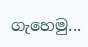ගැහෙමු...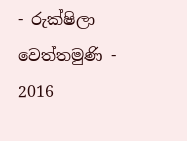- රුක්ෂිලා වෙත්තමුණි -
2016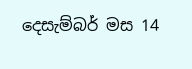දෙසැම්බර් මස 14